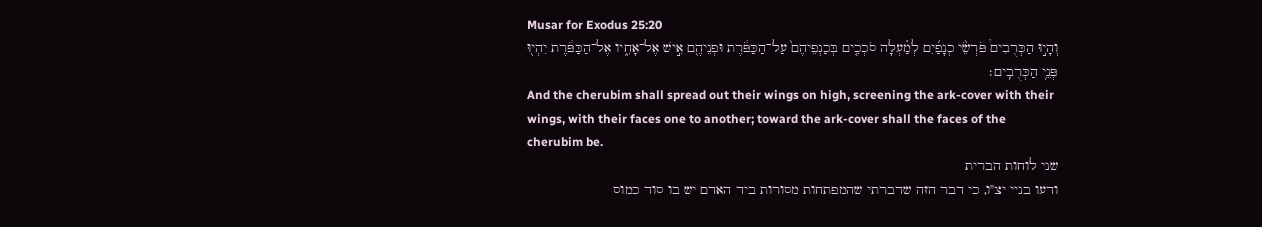Musar for Exodus 25:20
וְהָי֣וּ הַכְּרֻבִים֩ פֹּרְשֵׂ֨י כְנָפַ֜יִם לְמַ֗עְלָה סֹכְכִ֤ים בְּכַנְפֵיהֶם֙ עַל־הַכַּפֹּ֔רֶת וּפְנֵיהֶ֖ם אִ֣ישׁ אֶל־אָחִ֑יו אֶל־הַכַּפֹּ֔רֶת יִהְי֖וּ פְּנֵ֥י הַכְּרֻבִֽים׃
And the cherubim shall spread out their wings on high, screening the ark-cover with their wings, with their faces one to another; toward the ark-cover shall the faces of the cherubim be.
שני לוחות הברית
ודעו בניי יצ"ו, כי דבר הזה שדברתי שהמפתחות מסורות ביד האדם יש בו סוד כמוס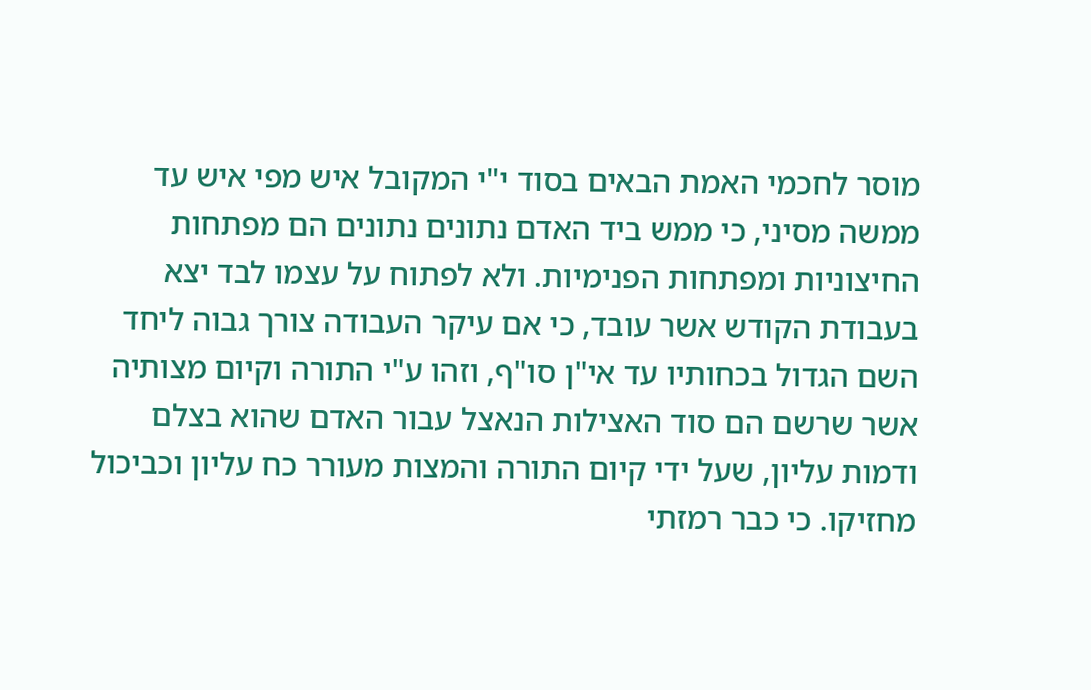מוסר לחכמי האמת הבאים בסוד י"י המקובל איש מפי איש עד ממשה מסיני, כי ממש ביד האדם נתונים נתונים הם מפתחות החיצוניות ומפתחות הפנימיות. ולא לפתוח על עצמו לבד יצא בעבודת הקודש אשר עובד, כי אם עיקר העבודה צורך גבוה ליחד השם הגדול בכחותיו עד אי"ן סו"ף, וזהו ע"י התורה וקיום מצותיה אשר שרשם הם סוד האצילות הנאצל עבור האדם שהוא בצלם ודמות עליון, שעל ידי קיום התורה והמצות מעורר כח עליון וכביכול מחזיקו. כי כבר רמזתי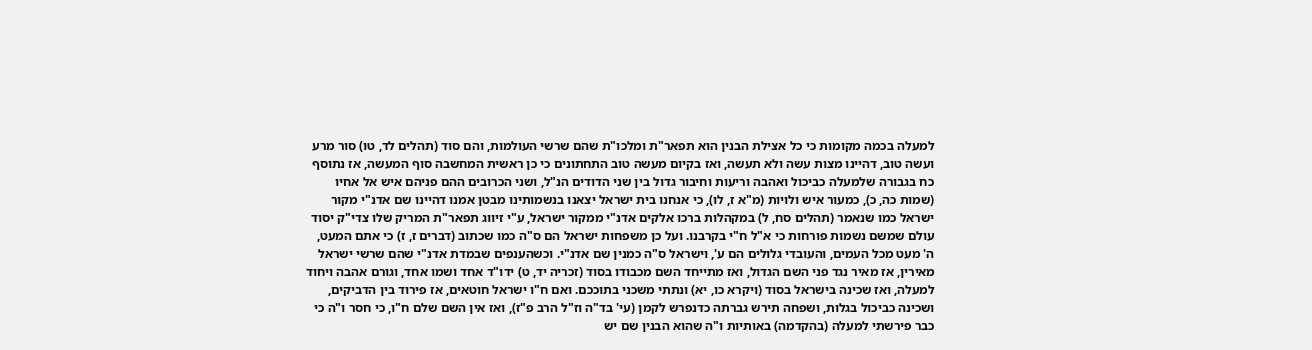למעלה בכמה מקומות כי כל אצילת הבנין הוא תפאר"ת ומלכו"ת שהם שרשי העולמות, והם סוד (תהלים לד, טו) סור מרע ועשה טוב, דהיינו מצות עשה ולא תעשה, ואז בקיום מעשה טוב התחתונים כי כן ראשית המחשבה סוף המעשה, אז נתוסף כח בגבורה שלמעלה כביכול ואהבה וריעות וחיבור גדול בין שני הדודים הנ"ל, ושני הכרובים ההם פניהם איש אל אחיו (שמות כה, כ), כמעור איש ולויות (מ"א ז, לו), כי אנחנו בית ישראל יצאנו בנשמותינו מבטן אמנו דהיינו שם אדנ"י מקור ישראל כמו שנאמר (תהלים סח, ל) במקהלות ברכו אלקים אדנ"י ממקור ישראל, ע"י זיווג תפאר"ת המריק שלו צדי"ק יסוד עולם שמשם נשמות פורחות כי א"ל ח"י בקרבנו. ועל כן משפחות ישראל הם ס"ה כמו שכתוב (דברים ז, ז) כי אתם המעט, ה' מעט מכל העמים, והעובדי גלולים הם ע', וישראל ס"ה כמנין שם אדנ"י. וכשהענפים שבמדת אדנ"י שהם שרשי ישראל מאירין, אז מאיר נגד פני השם הגדול, ואז מתייחד השם מכבודו בסוד (זכריה יד, ט) ידו"ד אחד ושמו אחד, וגורם אהבה ויחוד למעלה, ואז שכינה בישראל בסוד (ויקרא כו, יא) ונתתי משכני בתוככם. ואם ח"ו ישראל חוטאים, אז פירוד בין הדביקים, ושכינה כביכול בגלות, ושפחה תירש גברתה כדנפרש לקמן (עי' בד"ה וז"ל הרב פ"ז), ואז אין השם שלם ח"ו, כי חסר ו"ה כי כבר פירשתי למעלה (בהקדמה) באותיות ו"ה שהוא הבנין שם יש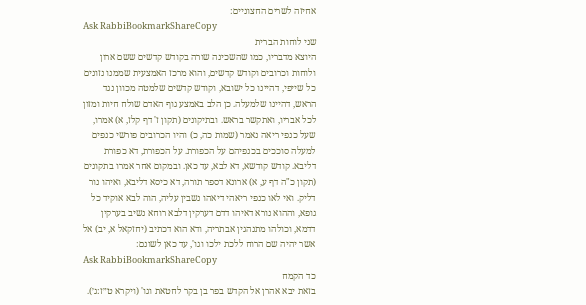אחיזה לשרים החצוניים:
Ask RabbiBookmarkShareCopy
שני לוחות הברית
היוצא מדבריו, כמו שהשכינה שורה בקודש קדשים ששם ארון ולוחות וכרובים וקודש קדשים, והוא מרכז האמצעית שממנו נזונים כל שייפי, דהיינו כל ישובא, וקודש קדשים שלמטה מכוון נגד הראש, דהיינו שלמעלה. כן הלב באמצע גוף האדם שולח חיות ומזון לכל אבריו, ואתקשר בראש. ובתיקונים (תקון ז' דף קלז, א) אמרו, שעל כנפי ריאה נאמר (שמות כה, כ) והיו הכרובים פורשי כנפים למעלה סוככים בכנפיהם על הכפורת. על הכפורת, דא כפורת דליבא. קודש קודשא, דא לבא, עד כאן. ובמקום אחר אמרו בתקונים (תקון כ"ה דף ע, א) ארונא דספר תורה, דא כיסא דליבא, ואיהו נור דליק. ואי לאו כנפי ריאהי דיאהו נשבין עליה, הוה לבא אוקיד כל גופא, וההוא נורא דאיהו דדם דערקין דלבא רוחא נשיב בערקין דדמא, וכולהו מתנהגין אבתריה, ודא הוא דכתיב (יחזקאל א, יב) אל אשר יהיה שם הרוח ללכת ילכו וגו', עד כאן לשונם:
Ask RabbiBookmarkShareCopy
כד הקמח
בזאת יבא אהרן אל הקדש בפר בן בקר לחטאת וגו' (ויקרא ט״ז:ג׳).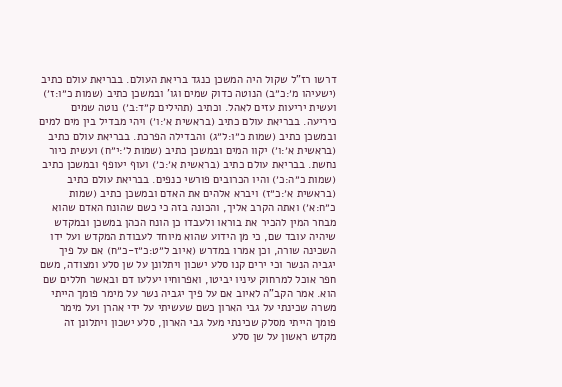דרשו רז"ל שקול היה המשכן כנגד בריאת העולם. בבריאת עולם כתיב (ישעיהו מ׳:כ״ב) הנוטה כדוק שמים וגו' ובמשכן כתיב (שמות כ״ו:ז׳) ועשית יריעות עזים לאהל. וכתיב (תהילים ק״ד:ב׳) נוטה שמים כיריעה. בבריאת עולם כתיב (בראשית א׳:ו׳) ויהי מבדיל בין מים למים ובמשכן כתיב (שמות כ״ו:ל״ג) והבדילה הפרכת. בבריאת עולם כתיב (בראשית א׳:ו׳) יקוו המים ובמשכן כתיב (שמות ל׳:י״ח) ועשית כיור נחשת. בבריאת עולם כתיב (בראשית א׳:כ׳) ועוף יעופף ובמשכן כתיב (שמות כ״ה:כ׳) והיו הכרובים פורשי כנפים. בבריאת עולם כתיב (בראשית א׳:כ״ז) ויברא אלהים את האדם ובמשכן כתיב (שמות כ״ח:א׳) ואתה הקרב אליך, והכונה בזה כי כשם שהונח האדם שהוא מבחר המין להכיר את בוראו ולעבדו כן הונח הכהן במשכן ובמקדש שיהיה עובד שם, כי מן הידוע שהוא מיוחד לעבודת המקדש ועל ידו השכינה שורה, וכן אמרו במדרש (איוב ל״ט:כ״ז-כ״ח) אם על פיך יגביה הנשר וכי ירים קנו סלע ישכון ויתלונן על שן סלע ומצודה, משם חפר אוכל למרחוק עיניו יביטו, ואפרוחיו יעלעו דם ובאשר חללים שם הוא. אמר הקב"ה לאיוב אם על פיך יגביה נשר על מימר פומך הייתי משרה שכינתי על גבי הארון כשם שעשיתי על ידי אהרן ועל מימר פומך הייתי מסלק שכינתי מעל גבי הארון, סלע ישכון ויתלונן זה מקדש ראשון על שן סלע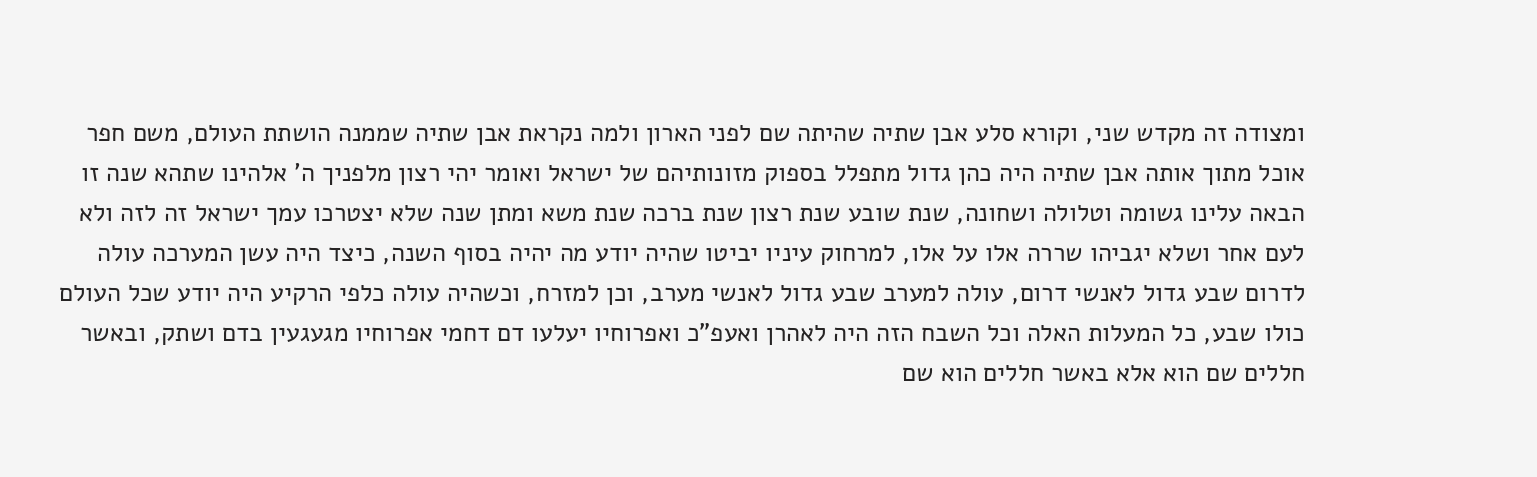ומצודה זה מקדש שני, וקורא סלע אבן שתיה שהיתה שם לפני הארון ולמה נקראת אבן שתיה שממנה הושתת העולם, משם חפר אוכל מתוך אותה אבן שתיה היה כהן גדול מתפלל בספוק מזונותיהם של ישראל ואומר יהי רצון מלפניך ה' אלהינו שתהא שנה זו הבאה עלינו גשומה וטלולה ושחונה, שנת שובע שנת רצון שנת ברכה שנת משא ומתן שנה שלא יצטרכו עמך ישראל זה לזה ולא לעם אחר ושלא יגביהו שררה אלו על אלו, למרחוק עיניו יביטו שהיה יודע מה יהיה בסוף השנה, כיצד היה עשן המערכה עולה לדרום שבע גדול לאנשי דרום, עולה למערב שבע גדול לאנשי מערב, וכן למזרח, וכשהיה עולה כלפי הרקיע היה יודע שכל העולם כולו שבע, כל המעלות האלה וכל השבח הזה היה לאהרן ואעפ"כ ואפרוחיו יעלעו דם דחמי אפרוחיו מגעגעין בדם ושתק, ובאשר חללים שם הוא אלא באשר חללים הוא שם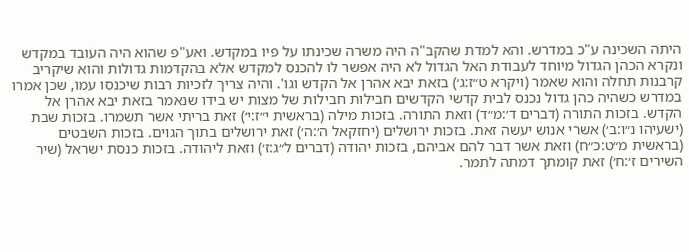היתה השכינה ע"כ במדרש. והא למדת שהקב"ה היה משרה שכינתו על פיו במקדש. ואע"פ שהוא היה העובד במקדש ונקרא הכהן הגדול מיוחד לעבודת האל הגדול לא היה אפשר לו להכנס למקדש אלא בהקדמות גדולות והוא שיקריב קרבנות תחלה והוא שאמר (ויקרא ט״ז:ג׳) בזאת יבא אהרן אל הקדש וגו'. והיה צריך לזכיות רבות שיכנסו עמו, שכן אמרו במדרש כשהיה כהן גדול נכנס לבית קדשי הקדשים חבילות חבילות של מצות יש בידו שנאמר בזאת יבא אהרן אל הקדש. בזכות התורה (דברים ד׳:מ״ד) וזאת התורה. בזכות מילה (בראשית י״ז:י׳) זאת בריתי אשר תשמרו. בזכות שבת (ישעיהו נ״ו:ב׳) אשרי אנוש יעשה זאת. בזכות ירושלים (יחזקאל ה׳:ה׳) זאת ירושלים בתוך הגוים. בזכות השבטים (בראשית מ״ט:כ״ח) וזאת אשר דבר להם אביהם, בזכות יהודה (דברים ל״ג:ז׳) וזאת ליהודה. בזכות כנסת ישראל (שיר השירים ז׳:ח׳) זאת קומתך דמתה לתמר.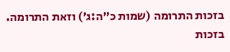בזכות התרומה (שמות כ״ה:ג׳) וזאת התרומה. בזכות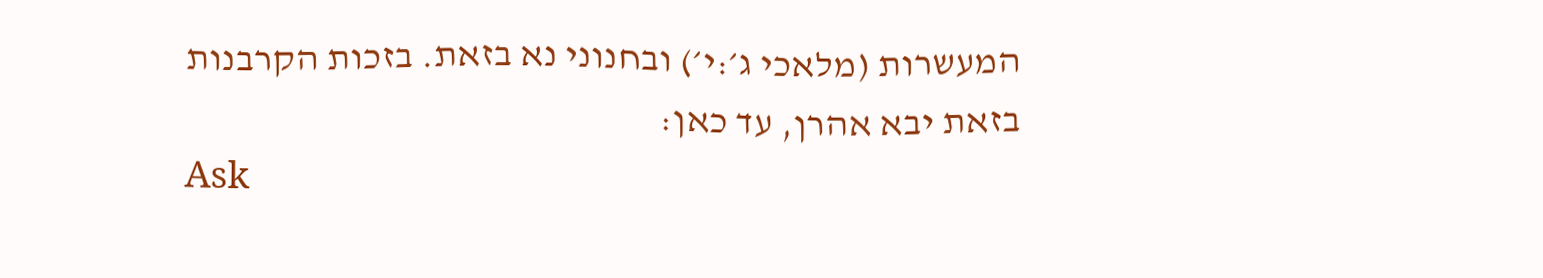המעשרות (מלאכי ג׳:י׳) ובחנוני נא בזאת. בזכות הקרבנות בזאת יבא אהרן, עד כאן:
Ask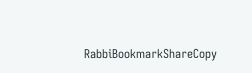RabbiBookmarkShareCopy